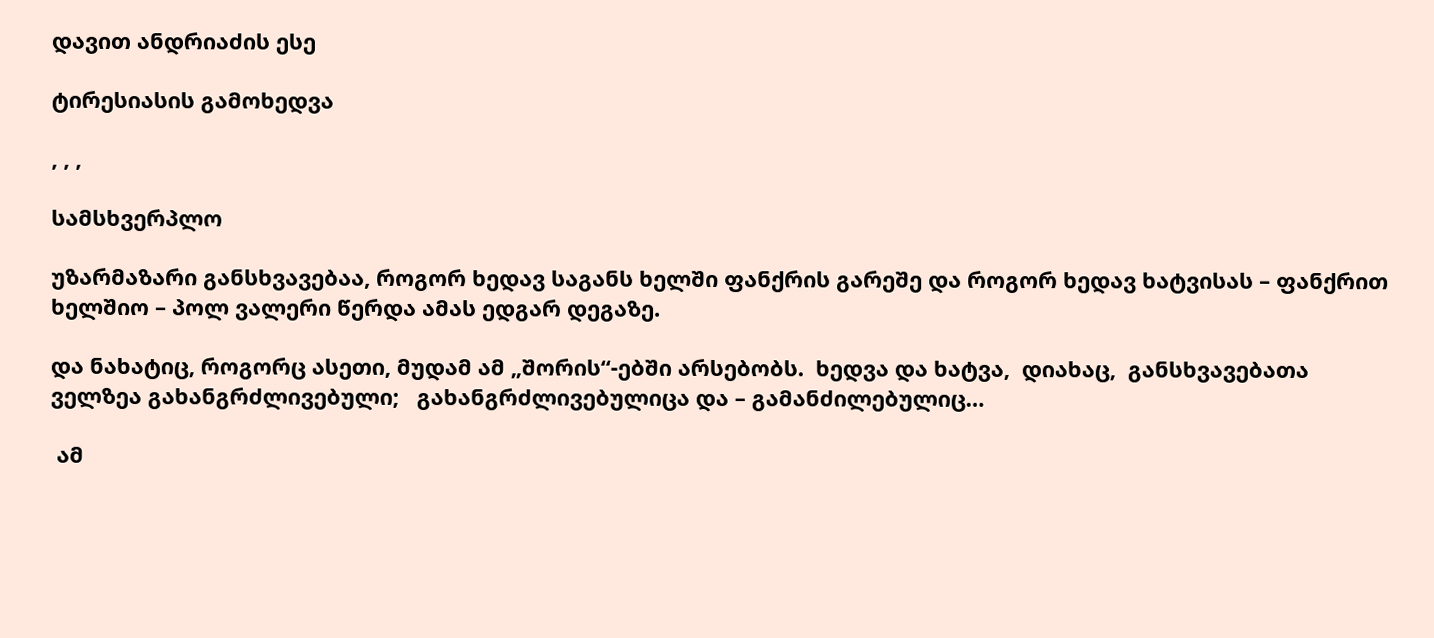დავით ანდრიაძის ესე

ტირესიასის გამოხედვა

, , ,

სამსხვერპლო

უზარმაზარი განსხვავებაა, როგორ ხედავ საგანს ხელში ფანქრის გარეშე და როგორ ხედავ ხატვისას – ფანქრით ხელშიო – პოლ ვალერი წერდა ამას ედგარ დეგაზე.

და ნახატიც, როგორც ასეთი, მუდამ ამ „შორის“-ებში არსებობს.  ხედვა და ხატვა,  დიახაც,  განსხვავებათა  ველზეა გახანგრძლივებული;   გახანგრძლივებულიცა და – გამანძილებულიც…

 ამ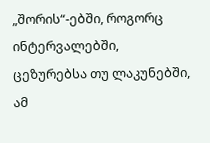„შორის“-ებში, როგორც ინტერვალებში, ცეზურებსა თუ ლაკუნებში, ამ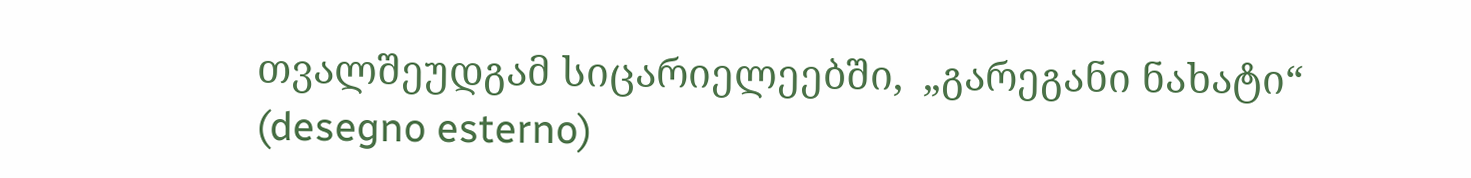თვალშეუდგამ სიცარიელეებში,  „გარეგანი ნახატი“ (desegno esterno)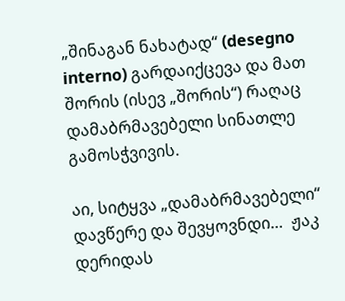„შინაგან ნახატად“ (desegno interno) გარდაიქცევა და მათ შორის (ისევ „შორის“) რაღაც დამაბრმავებელი სინათლე გამოსჭვივის.

აი, სიტყვა „დამაბრმავებელი“ დავწერე და შევყოვნდი…  ჟაკ დერიდას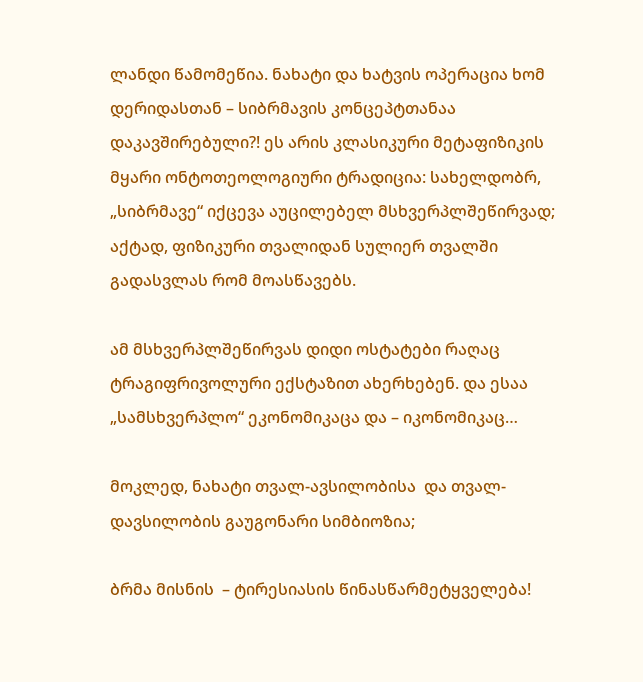ლანდი წამომეწია. ნახატი და ხატვის ოპერაცია ხომ დერიდასთან – სიბრმავის კონცეპტთანაა დაკავშირებული?! ეს არის კლასიკური მეტაფიზიკის მყარი ონტოთეოლოგიური ტრადიცია: სახელდობრ, „სიბრმავე“ იქცევა აუცილებელ მსხვერპლშეწირვად; აქტად, ფიზიკური თვალიდან სულიერ თვალში გადასვლას რომ მოასწავებს.

ამ მსხვერპლშეწირვას დიდი ოსტატები რაღაც ტრაგიფრივოლური ექსტაზით ახერხებენ. და ესაა „სამსხვერპლო“ ეკონომიკაცა და – იკონომიკაც…

მოკლედ, ნახატი თვალ-ავსილობისა  და თვალ-დავსილობის გაუგონარი სიმბიოზია;

ბრმა მისნის  – ტირესიასის წინასწარმეტყველება!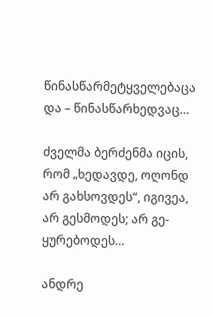წინასწარმეტყველებაცა და – წინასწარხედვაც…

ძველმა ბერძენმა იცის, რომ „ხედავდე, ოღონდ არ გახსოვდეს“, იგივეა, არ გესმოდეს; არ გე-ყურებოდეს…

ანდრე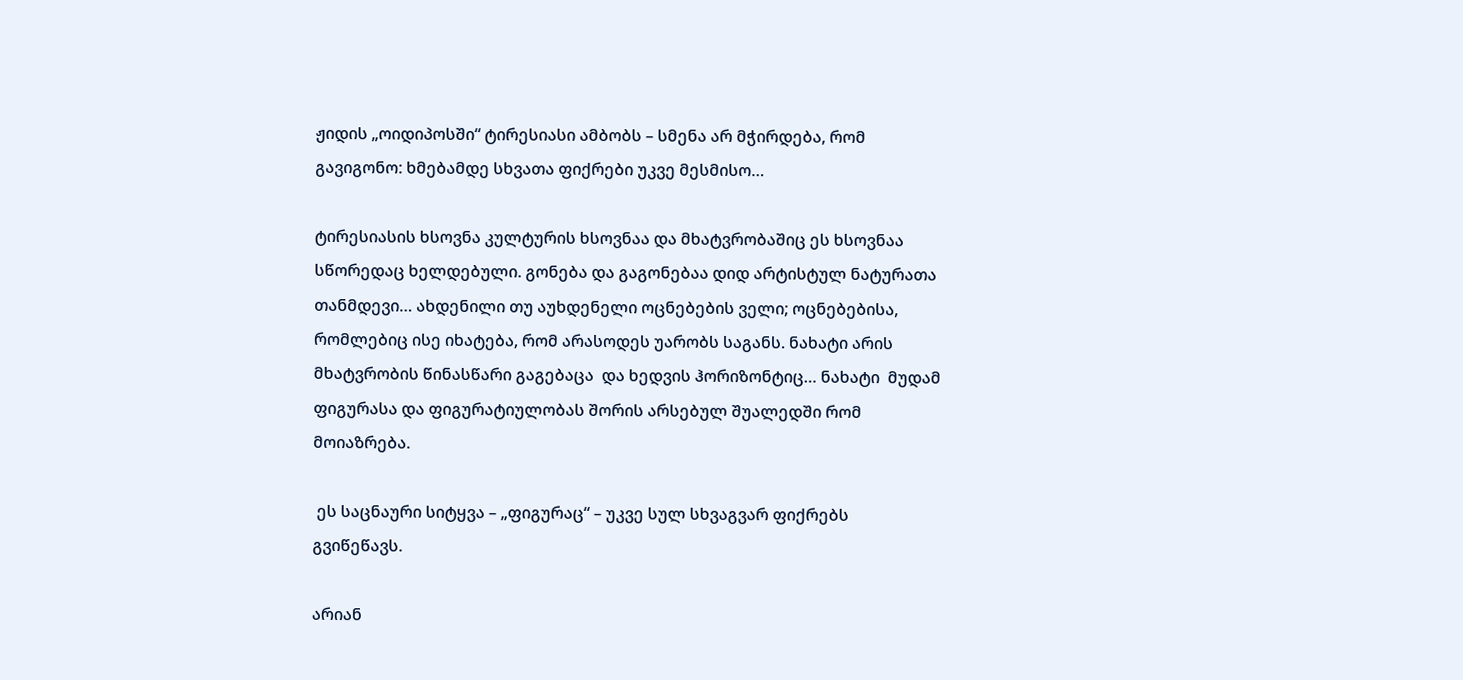ჟიდის „ოიდიპოსში“ ტირესიასი ამბობს – სმენა არ მჭირდება, რომ გავიგონო: ხმებამდე სხვათა ფიქრები უკვე მესმისო…

ტირესიასის ხსოვნა კულტურის ხსოვნაა და მხატვრობაშიც ეს ხსოვნაა სწორედაც ხელდებული. გონება და გაგონებაა დიდ არტისტულ ნატურათა თანმდევი… ახდენილი თუ აუხდენელი ოცნებების ველი; ოცნებებისა, რომლებიც ისე იხატება, რომ არასოდეს უარობს საგანს. ნახატი არის  მხატვრობის წინასწარი გაგებაცა  და ხედვის ჰორიზონტიც… ნახატი  მუდამ ფიგურასა და ფიგურატიულობას შორის არსებულ შუალედში რომ მოიაზრება.

 ეს საცნაური სიტყვა – „ფიგურაც“ – უკვე სულ სხვაგვარ ფიქრებს გვიწეწავს.

არიან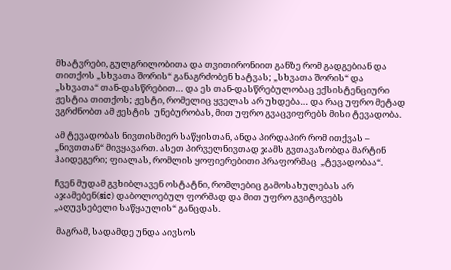მხატვრები, გულგრილობითა და თვითირონიით განზე რომ გადგებიან და თითქოს „სხვათა შორის“ განაგრძობენ ხატვას; „სხვათა შორის“ და „სხვათა“ თან-დასწრებით… და ეს თან-დასწრებულობაც ექსისტენციური ჟესტია თითქოს; ჟესტი, რომელიც ყველას არ უხდება… და რაც უფრო მეტად ვგრძნობთ ამ ჟესტის  უნებურობას, მით უფრო გვაცვიფრებს მისი ტევადობა.

ამ ტევადობას ნივთისმიერ საწყისთან, ანდა პირდაპირ რომ ითქვას – „ნივთთან“ მივყავართ. ასეთ პირველნივთად ჯამს გვთავაზობდა მარტინ ჰაიდეგერი; ფიალას, რომლის ყოფიერებითი პრაფორმაც  „ტევადობაა“.

ჩვენ მუდამ გვხიბლავენ ოსტატნი, რომლებიც გამოსახულებას არ აჯამებენ(sic) დაბოლოებულ ფორმად და მით უფრო გვიტოვებს „აღუვსებელი საწყაულის“ განცდას.

 მაგრამ, სადამდე უნდა აივსოს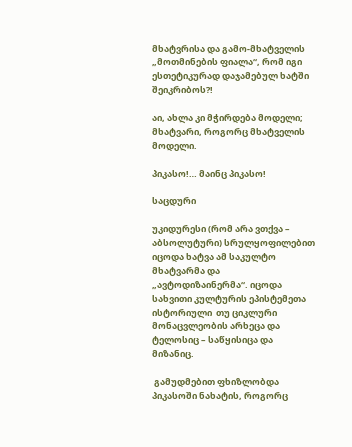მხატვრისა და გამო-მხატველის „მოთმინების ფიალა“, რომ იგი ესთეტიკურად დაჯამებულ ხატში შეიკრიბოს?!

აი, ახლა კი მჭირდება მოდელი; მხატვარი, როგორც მხატველის მოდელი.

პიკასო!… მაინც პიკასო!

საცდური

უკიდურესი (რომ არა ვთქვა – აბსოლუტური) სრულყოფილებით  იცოდა ხატვა ამ საკულტო  მხატვარმა და „ავტოდიზაინერმა“. იცოდა სახვითი კულტურის ეპისტემეთა ისტორიული  თუ ციკლური მონაცვლეობის არხეცა და ტელოსიც – საწყისიცა და მიზანიც.

 გამუდმებით ფხიზლობდა პიკასოში ნახატის, როგორც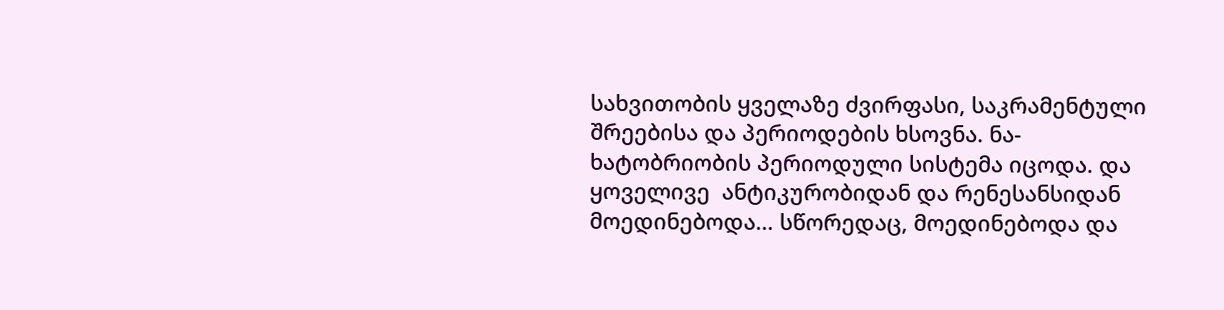სახვითობის ყველაზე ძვირფასი, საკრამენტული შრეებისა და პერიოდების ხსოვნა. ნა-ხატობრიობის პერიოდული სისტემა იცოდა. და ყოველივე  ანტიკურობიდან და რენესანსიდან მოედინებოდა… სწორედაც, მოედინებოდა და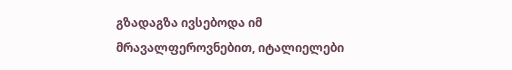გზადაგზა ივსებოდა იმ მრავალფეროვნებით, იტალიელები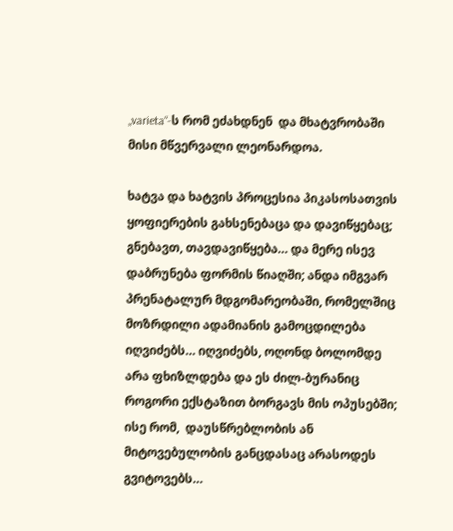„varieta“-ს რომ ეძახდნენ  და მხატვრობაში მისი მწვერვალი ლეონარდოა.

ხატვა და ხატვის პროცესია პიკასოსათვის ყოფიერების გახსენებაცა და დავიწყებაც;  გნებავთ, თავდავიწყება… და მერე ისევ დაბრუნება ფორმის წიაღში; ანდა იმგვარ პრენატალურ მდგომარეობაში, რომელშიც  მოზრდილი ადამიანის გამოცდილება იღვიძებს… იღვიძებს, ოღონდ ბოლომდე არა ფხიზლდება და ეს ძილ-ბურანიც როგორი ექსტაზით ბორგავს მის ოპუსებში; ისე რომ,  დაუსწრებლობის ან მიტოვებულობის განცდასაც არასოდეს გვიტოვებს…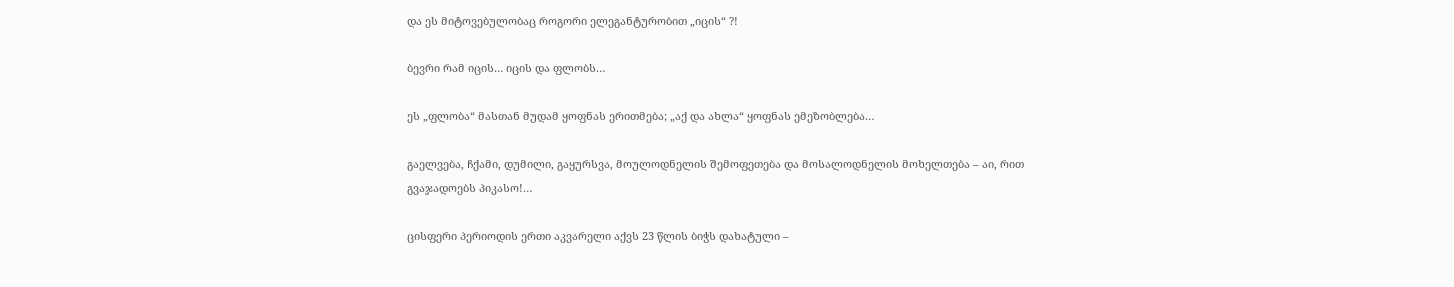და ეს მიტოვებულობაც როგორი ელეგანტურობით „იცის“ ?!

ბევრი რამ იცის… იცის და ფლობს…

ეს „ფლობა“ მასთან მუდამ ყოფნას ერითმება; „აქ და ახლა“ ყოფნას ემეზობლება…

გაელვება, ჩქამი, დუმილი, გაყურსვა, მოულოდნელის შემოფეთება და მოსალოდნელის მოხელთება – აი, რით გვაჯადოებს პიკასო!…

ცისფერი პერიოდის ერთი აკვარელი აქვს 23 წლის ბიჭს დახატული –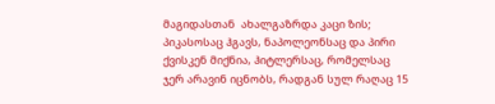მაგიდასთან  ახალგაზრდა კაცი ზის; პიკასოსაც ჰგავს, ნაპოლეონსაც და პირი ქვისკენ მიქნია, ჰიტლერსაც, რომელსაც ჯერ არავინ იცნობს, რადგან სულ რაღაც 15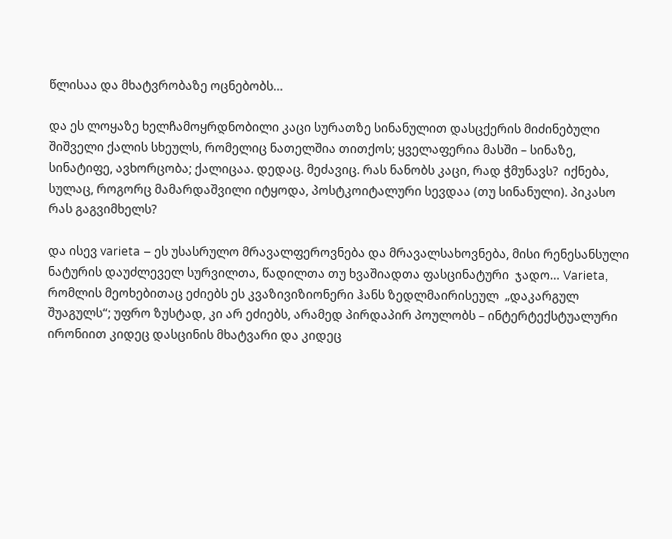წლისაა და მხატვრობაზე ოცნებობს…

და ეს ლოყაზე ხელჩამოყრდნობილი კაცი სურათზე სინანულით დასცქერის მიძინებული შიშველი ქალის სხეულს, რომელიც ნათელშია თითქოს; ყველაფერია მასში – სინაზე, სინატიფე, ავხორცობა; ქალიცაა. დედაც. მეძავიც. რას ნანობს კაცი, რად ჭმუნავს?  იქნება, სულაც, როგორც მამარდაშვილი იტყოდა, პოსტკოიტალური სევდაა (თუ სინანული). პიკასო რას გაგვიმხელს?

და ისევ varieta – ეს უსასრულო მრავალფეროვნება და მრავალსახოვნება, მისი რენესანსული ნატურის დაუძლეველ სურვილთა, წადილთა თუ ხვაშიადთა ფასცინატური  ჯადო… Varieta, რომლის მეოხებითაც ეძიებს ეს კვაზივიზიონერი ჰანს ზედლმაირისეულ  „დაკარგულ შუაგულს“; უფრო ზუსტად, კი არ ეძიებს, არამედ პირდაპირ პოულობს – ინტერტექსტუალური ირონიით კიდეც დასცინის მხატვარი და კიდეც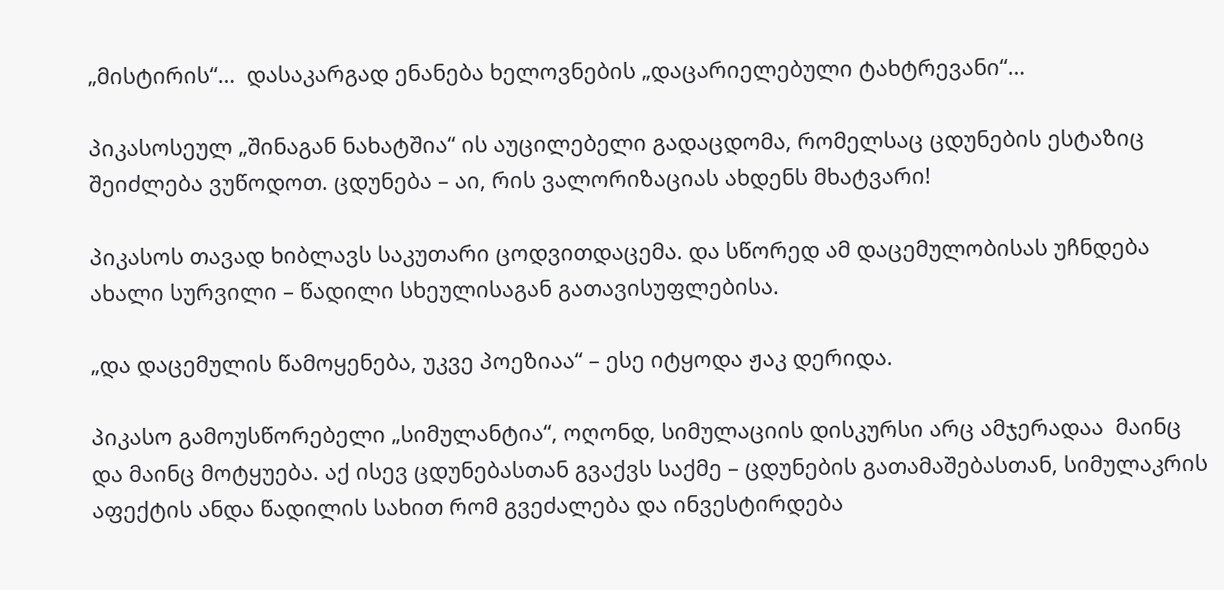„მისტირის“…  დასაკარგად ენანება ხელოვნების „დაცარიელებული ტახტრევანი“…

პიკასოსეულ „შინაგან ნახატშია“ ის აუცილებელი გადაცდომა, რომელსაც ცდუნების ესტაზიც შეიძლება ვუწოდოთ. ცდუნება – აი, რის ვალორიზაციას ახდენს მხატვარი!

პიკასოს თავად ხიბლავს საკუთარი ცოდვითდაცემა. და სწორედ ამ დაცემულობისას უჩნდება ახალი სურვილი – წადილი სხეულისაგან გათავისუფლებისა.

„და დაცემულის წამოყენება, უკვე პოეზიაა“ – ესე იტყოდა ჟაკ დერიდა.

პიკასო გამოუსწორებელი „სიმულანტია“, ოღონდ, სიმულაციის დისკურსი არც ამჯერადაა  მაინც და მაინც მოტყუება. აქ ისევ ცდუნებასთან გვაქვს საქმე – ცდუნების გათამაშებასთან, სიმულაკრის აფექტის ანდა წადილის სახით რომ გვეძალება და ინვესტირდება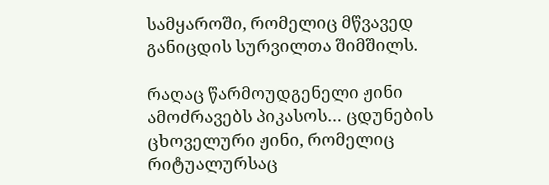სამყაროში, რომელიც მწვავედ განიცდის სურვილთა შიმშილს.

რაღაც წარმოუდგენელი ჟინი ამოძრავებს პიკასოს… ცდუნების ცხოველური ჟინი, რომელიც რიტუალურსაც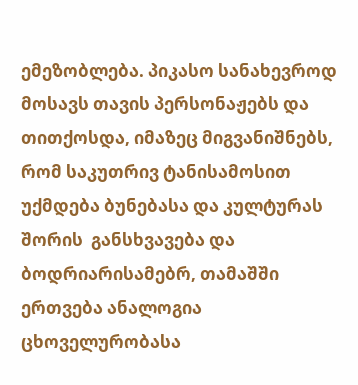ემეზობლება. პიკასო სანახევროდ მოსავს თავის პერსონაჟებს და თითქოსდა, იმაზეც მიგვანიშნებს, რომ საკუთრივ ტანისამოსით უქმდება ბუნებასა და კულტურას  შორის  განსხვავება და ბოდრიარისამებრ, თამაშში  ერთვება ანალოგია ცხოველურობასა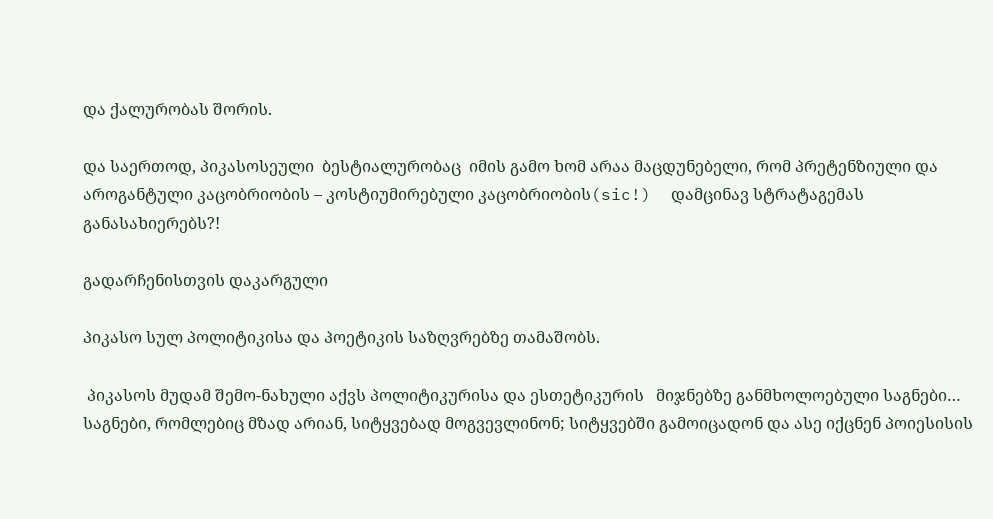და ქალურობას შორის.

და საერთოდ, პიკასოსეული  ბესტიალურობაც  იმის გამო ხომ არაა მაცდუნებელი, რომ პრეტენზიული და აროგანტული კაცობრიობის – კოსტიუმირებული კაცობრიობის(sic!)  დამცინავ სტრატაგემას  განასახიერებს?!

გადარჩენისთვის დაკარგული

პიკასო სულ პოლიტიკისა და პოეტიკის საზღვრებზე თამაშობს.

 პიკასოს მუდამ შემო-ნახული აქვს პოლიტიკურისა და ესთეტიკურის   მიჯნებზე განმხოლოებული საგნები… საგნები, რომლებიც მზად არიან, სიტყვებად მოგვევლინონ; სიტყვებში გამოიცადონ და ასე იქცნენ პოიესისის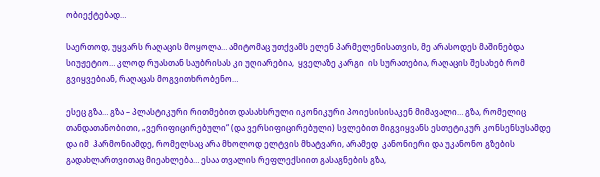ობიექტებად…

საერთოდ, უყვარს რაღაცის მოყოლა… ამიტომაც უთქვამს ელენ პარმელენისათვის, მე არასოდეს მაშინებდა სიუჟეტიო… კლოდ რუასთან საუბრისას კი უღიარებია,  ყველაზე კარგი  ის სურათებია, რაღაცის შესახებ რომ გვიყვებიან, რაღაცას მოგვითხრობენო…

ესეც გზა… გზა – პლასტიკური რითმებით დასახსრული იკონიკური პოიესისისაკენ მიმავალი… გზა, რომელიც თანდათანობითი, „ვერიფიცირებული“ (და ვერსიფიცირებული) სვლებით მიგვიყვანს ესთეტიკურ კონსენსუსამდე და იმ  ჰარმონიამდე, რომელსაც არა მხოლოდ ელტვის მხატვარი, არამედ  კანონიერი და უკანონო გზების გადახლართვითაც მიეახლება… ესაა თვალის რეფლექსიით გასაგნების გზა,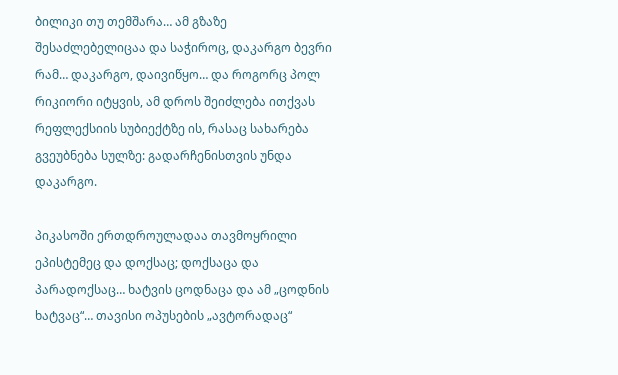ბილიკი თუ თემშარა… ამ გზაზე შესაძლებელიცაა და საჭიროც, დაკარგო ბევრი რამ… დაკარგო, დაივიწყო… და როგორც პოლ რიკიორი იტყვის, ამ დროს შეიძლება ითქვას რეფლექსიის სუბიექტზე ის, რასაც სახარება გვეუბნება სულზე: გადარჩენისთვის უნდა დაკარგო.

პიკასოში ერთდროულადაა თავმოყრილი ეპისტემეც და დოქსაც; დოქსაცა და პარადოქსაც… ხატვის ცოდნაცა და ამ „ცოდნის ხატვაც“… თავისი ოპუსების „ავტორადაც“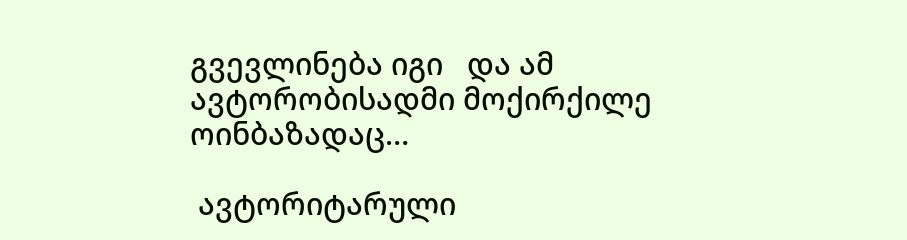გვევლინება იგი   და ამ ავტორობისადმი მოქირქილე ოინბაზადაც…

 ავტორიტარული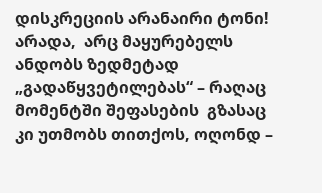დისკრეციის არანაირი ტონი! არადა,  არც მაყურებელს ანდობს ზედმეტად „გადაწყვეტილებას“ – რაღაც მომენტში შეფასების  გზასაც კი უთმობს თითქოს, ოღონდ –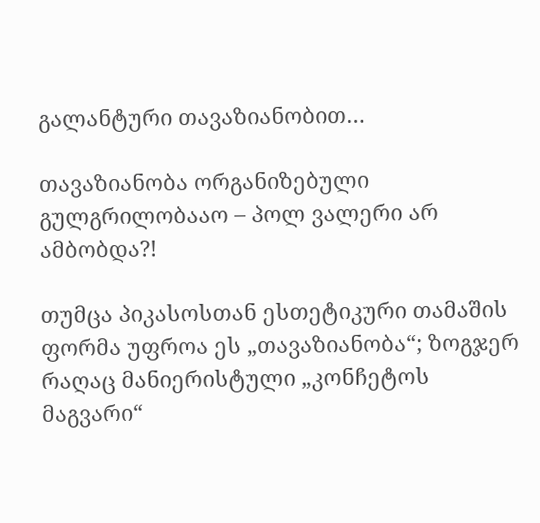გალანტური თავაზიანობით…

თავაზიანობა ორგანიზებული გულგრილობააო – პოლ ვალერი არ ამბობდა?!

თუმცა პიკასოსთან ესთეტიკური თამაშის ფორმა უფროა ეს „თავაზიანობა“; ზოგჯერ რაღაც მანიერისტული „კონჩეტოს მაგვარი“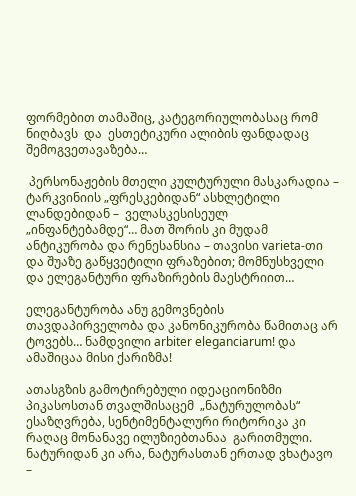ფორმებით თამაშიც, კატეგორიულობასაც რომ ნიღბავს  და  ესთეტიკური ალიბის ფანდადაც  შემოგვეთავაზება…

 პერსონაჟების მთელი კულტურული მასკარადია –  ტარკვინიის „ფრესკებიდან“ ასხლეტილი ლანდებიდან –  ველასკესისეულ „ინფანტებამდე“… მათ შორის კი მუდამ ანტიკურობა და რენესანსია – თავისი varieta-თი და შუაზე გაწყვეტილი ფრაზებით; მომნუსხველი და ელეგანტური ფრაზირების მაესტრიით…

ელეგანტურობა ანუ გემოვნების თავდაპირველობა და კანონიკურობა წამითაც არ ტოვებს… ნამდვილი arbiter eleganciarum! და ამაშიცაა მისი ქარიზმა!

ათასგზის გამოტირებული იდეაციონიზმი პიკასოსთან თვალშისაცემ  „ნატურულობას“ ესაზღვრება, სენტიმენტალური რიტორიკა კი რაღაც მონანავე ილუზიებთანაა  გარითმული. ნატურიდან კი არა, ნატურასთან ერთად ვხატავო –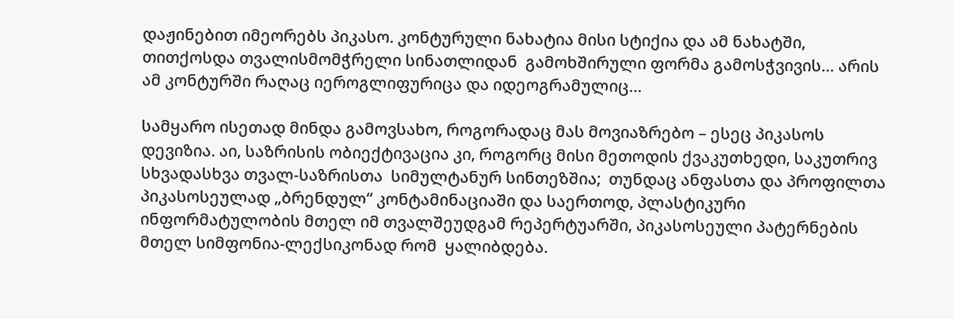დაჟინებით იმეორებს პიკასო. კონტურული ნახატია მისი სტიქია და ამ ნახატში, თითქოსდა თვალისმომჭრელი სინათლიდან  გამოხშირული ფორმა გამოსჭვივის… არის ამ კონტურში რაღაც იეროგლიფურიცა და იდეოგრამულიც…

სამყარო ისეთად მინდა გამოვსახო, როგორადაც მას მოვიაზრებო – ესეც პიკასოს დევიზია. აი, საზრისის ობიექტივაცია კი, როგორც მისი მეთოდის ქვაკუთხედი, საკუთრივ სხვადასხვა თვალ-საზრისთა  სიმულტანურ სინთეზშია;  თუნდაც ანფასთა და პროფილთა პიკასოსეულად „ბრენდულ“ კონტამინაციაში და საერთოდ, პლასტიკური ინფორმატულობის მთელ იმ თვალშეუდგამ რეპერტუარში, პიკასოსეული პატერნების მთელ სიმფონია-ლექსიკონად რომ  ყალიბდება.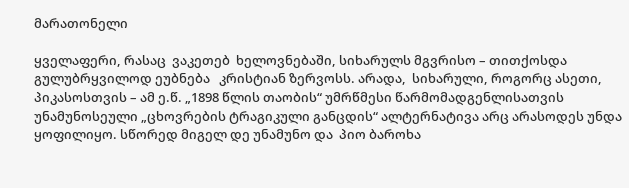მარათონელი

ყველაფერი, რასაც  ვაკეთებ  ხელოვნებაში, სიხარულს მგვრისო – თითქოსდა გულუბრყვილოდ ეუბნება   კრისტიან ზერვოსს. არადა,  სიხარული, როგორც ასეთი, პიკასოსთვის – ამ ე.წ. „1898 წლის თაობის“ უმრწმესი წარმომადგენლისათვის უნამუნოსეული „ცხოვრების ტრაგიკული განცდის“ ალტერნატივა არც არასოდეს უნდა ყოფილიყო. სწორედ მიგელ დე უნამუნო და  პიო ბაროხა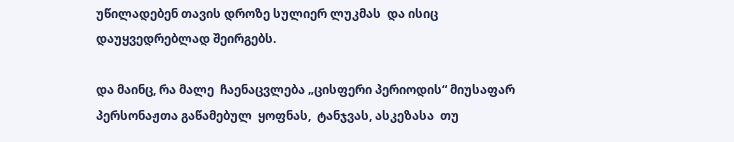უწილადებენ თავის დროზე სულიერ ლუკმას  და ისიც დაუყვედრებლად შეირგებს.

და მაინც, რა მალე  ჩაენაცვლება „ცისფერი პერიოდის“ მიუსაფარ პერსონაჟთა გაწამებულ  ყოფნას,  ტანჯვას, ასკეზასა  თუ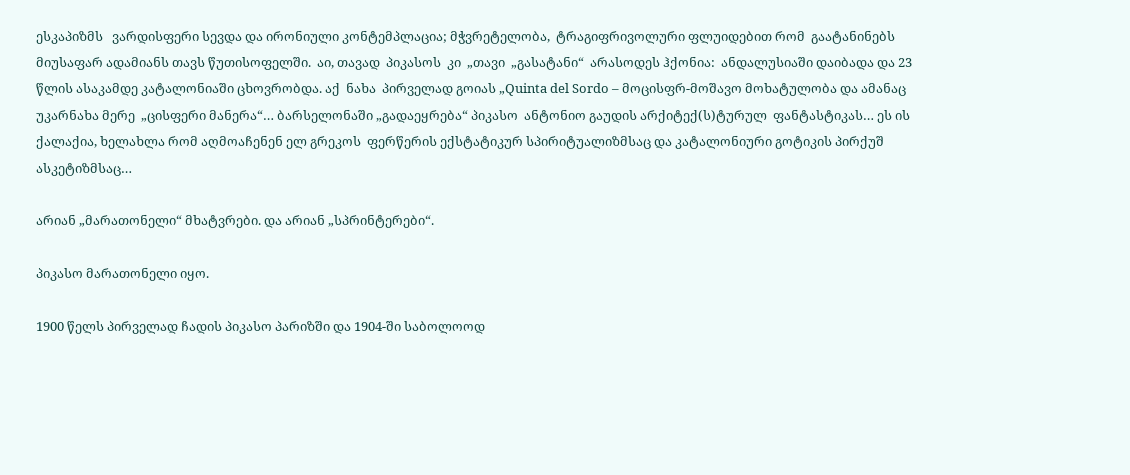ესკაპიზმს   ვარდისფერი სევდა და ირონიული კონტემპლაცია; მჭვრეტელობა,  ტრაგიფრივოლური ფლუიდებით რომ  გაატანინებს მიუსაფარ ადამიანს თავს წუთისოფელში.  აი, თავად  პიკასოს  კი  „თავი  „გასატანი“  არასოდეს ჰქონია:  ანდალუსიაში დაიბადა და 23 წლის ასაკამდე კატალონიაში ცხოვრობდა. აქ  ნახა  პირველად გოიას „Quinta del Sordo – მოცისფრ-მოშავო მოხატულობა და ამანაც უკარნახა მერე  „ცისფერი მანერა“… ბარსელონაში „გადაეყრება“ პიკასო  ანტონიო გაუდის არქიტექ(ს)ტურულ  ფანტასტიკას… ეს ის ქალაქია, ხელახლა რომ აღმოაჩენენ ელ გრეკოს  ფერწერის ექსტატიკურ სპირიტუალიზმსაც და კატალონიური გოტიკის პირქუშ ასკეტიზმსაც…

არიან „მარათონელი“ მხატვრები. და არიან „სპრინტერები“.

პიკასო მარათონელი იყო.

1900 წელს პირველად ჩადის პიკასო პარიზში და 1904-ში საბოლოოდ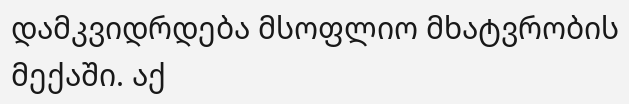დამკვიდრდება მსოფლიო მხატვრობის მექაში. აქ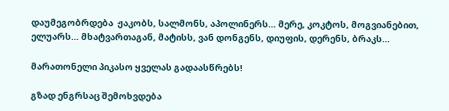დაუმეგობრდება  ჟაკობს, სალმონს, აპოლინერს… მერე, კოკტოს, მოგვიანებით,  ელუარს… მხატვართაგან, მატისს, ვან დონგენს, დიუფის, დერენს, ბრაკს…

მარათონელი პიკასო ყველას გადაასწრებს!

გზად ენგრსაც შემოხვდება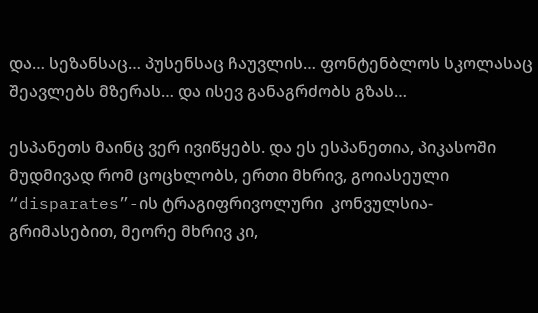და… სეზანსაც… პუსენსაც ჩაუვლის… ფონტენბლოს სკოლასაც შეავლებს მზერას… და ისევ განაგრძობს გზას…

ესპანეთს მაინც ვერ ივიწყებს. და ეს ესპანეთია, პიკასოში მუდმივად რომ ცოცხლობს, ერთი მხრივ, გოიასეული “disparates”-ის ტრაგიფრივოლური  კონვულსია-გრიმასებით, მეორე მხრივ კი,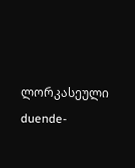ლორკასეული duende-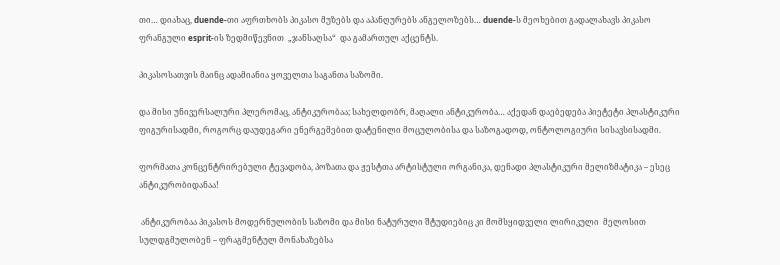თი… დიახაც, duende-თი აფრთხობს პიკასო მუზებს და აპანღურებს ანგელოზებს… duende-ს მეოხებით გადალახავს პიკასო ფრანგული esprit-ის ზედმიწევნით  „ჯანსაღსა“  და გამართულ აქცენტს.

პიკასოსათვის მაინც ადამიანია ყოველთა საგანთა საზომი.

და მისი უნივერსალური პლერომაც, ანტიკურობაა; სახელდობრ, მაღალი ანტიკურობა… აქედან დაებედება პიეტეტი პლასტიკური ფიგურისადმი, როგორც დაუდეგარი ენერგემებით დატენილი მოცულობისა და საზოგადოდ, ონტოლოგიური სისავსისადმი.

ფორმათა კონცენტრირებული ტევადობა, პოზათა და ჟესტთა არტისტული ორგანიკა, დენადი პლასტიკური მელიზმატიკა – ესეც ანტიკურობიდანაა!

 ანტიკურობაა პიკასოს მოდერნულობის საზომი და მისი ნატურული შტუდიებიც კი მომსყიდველი ლირიკული  მელოსით სულდგმულობენ – ფრაგმენტულ მონახაზებსა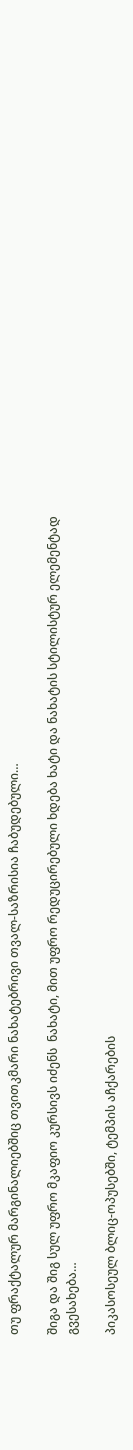თუ ფრაქტალურ მარგინალიებშიც თვითკმარი ნახატებრივი თვალ-საზრისია ჩაბუდებული…

შიგა და შიგ სულ უფრო მკაფიო კურსივს იძენს  ნახატი, მით უფრო რედუცირებული ხდება ხატი და ნახატის სტილისტურ ელემენტად გვესახება…

პიკასოსეულ ბლიც-ოპუსებში, ტემპის აჩქარების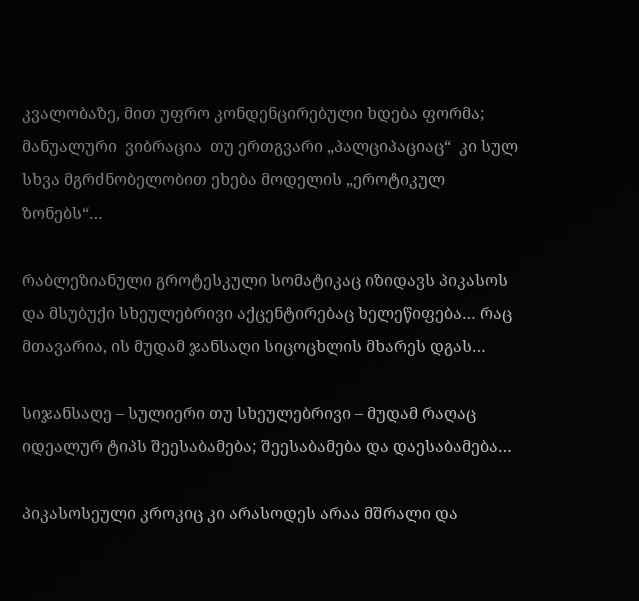კვალობაზე, მით უფრო კონდენცირებული ხდება ფორმა;  მანუალური  ვიბრაცია  თუ ერთგვარი „პალციპაციაც“  კი სულ სხვა მგრძნობელობით ეხება მოდელის „ეროტიკულ ზონებს“…

რაბლეზიანული გროტესკული სომატიკაც იზიდავს პიკასოს და მსუბუქი სხეულებრივი აქცენტირებაც ხელეწიფება… რაც მთავარია, ის მუდამ ჯანსაღი სიცოცხლის მხარეს დგას…

სიჯანსაღე – სულიერი თუ სხეულებრივი – მუდამ რაღაც იდეალურ ტიპს შეესაბამება; შეესაბამება და დაესაბამება…

პიკასოსეული კროკიც კი არასოდეს არაა მშრალი და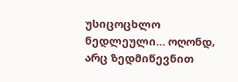უსიცოცხლო ნედლეული… ოღონდ, არც ზედმიწევნით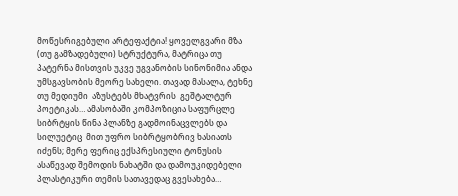მოწესრიგებული არტეფაქტია! ყოველგვარი მზა (თუ გამზადებული) სტრუქტურა, მატრიცა თუ პატერნა მისთვის უკვე უგვანობის სინონიმია ანდა  უმსგავსობის მეორე სახელი. თავად მასალა, ტეხნე თუ მედიუმი  აზუსტებს მხატვრის  გეშტალტურ პოეტიკას… ამასობაში კომპოზიცია საფურცლე სიბრტყის წინა პლანზე გადმოინაცვლებს და სილუეტიც  მით უფრო სიბრტყობრივ ხასიათს იძენს; მერე ფერიც ექსპრესიული ტონუსის ასაწევად შემოდის ნახატში და დამოუკიდებელი პლასტიკური თემის სათავედაც გვესახება…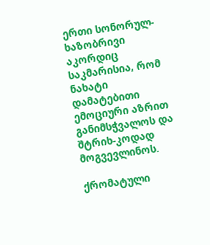ერთი სონორულ-ხაზობრივი აკორდიც საკმარისია, რომ ნახატი დამატებითი ემოციური აზრით განიმსჭვალოს და შტრიხ-კოდად მოგვევლინოს.

ქრომატული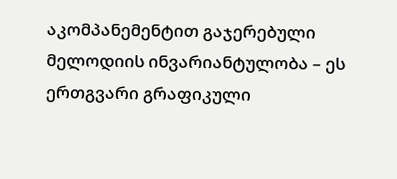აკომპანემენტით გაჯერებული მელოდიის ინვარიანტულობა – ეს ერთგვარი გრაფიკული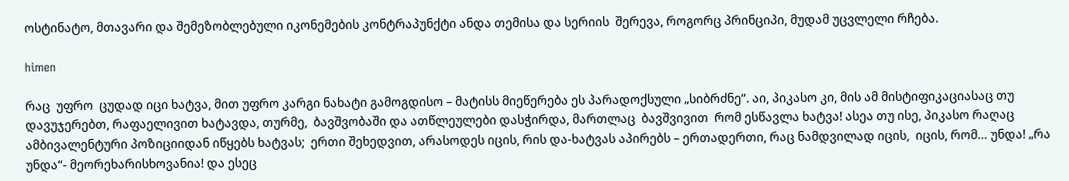ოსტინატო, მთავარი და შემეზობლებული იკონემების კონტრაპუნქტი ანდა თემისა და სერიის  შერევა, როგორც პრინციპი, მუდამ უცვლელი რჩება.

himen

რაც  უფრო  ცუდად იცი ხატვა, მით უფრო კარგი ნახატი გამოგდისო – მატისს მიეწერება ეს პარადოქსული „სიბრძნე“. აი, პიკასო კი, მის ამ მისტიფიკაციასაც თუ დავუჯერებთ, რაფაელივით ხატავდა, თურმე,  ბავშვობაში და ათწლეულები დასჭირდა, მართლაც  ბავშვივით  რომ ესწავლა ხატვა! ასეა თუ ისე, პიკასო რაღაც  ამბივალენტური პოზიციიდან იწყებს ხატვას;  ერთი შეხედვით, არასოდეს იცის, რის და-ხატვას აპირებს – ერთადერთი, რაც ნამდვილად იცის,  იცის, რომ… უნდა! „რა უნდა“- მეორეხარისხოვანია! და ესეც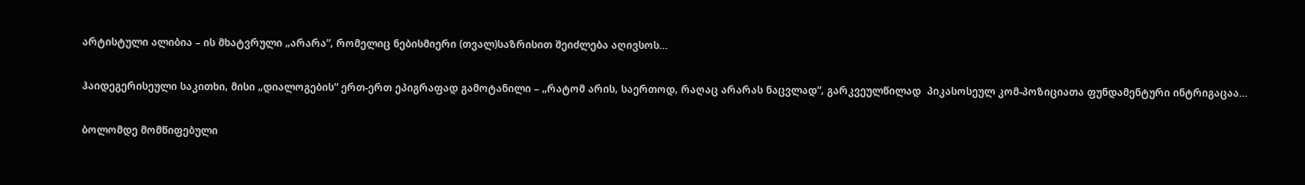არტისტული ალიბია – ის მხატვრული „არარა“, რომელიც ნებისმიერი (თვალ)საზრისით შეიძლება აღივსოს…

ჰაიდეგერისეული საკითხი, მისი „დიალოგების“ ერთ-ერთ ეპიგრაფად გამოტანილი – „რატომ არის, საერთოდ, რაღაც არარას ნაცვლად“, გარკვეულწილად  პიკასოსეულ კომ-პოზიციათა ფუნდამენტური ინტრიგაცაა…

ბოლომდე მომწიფებული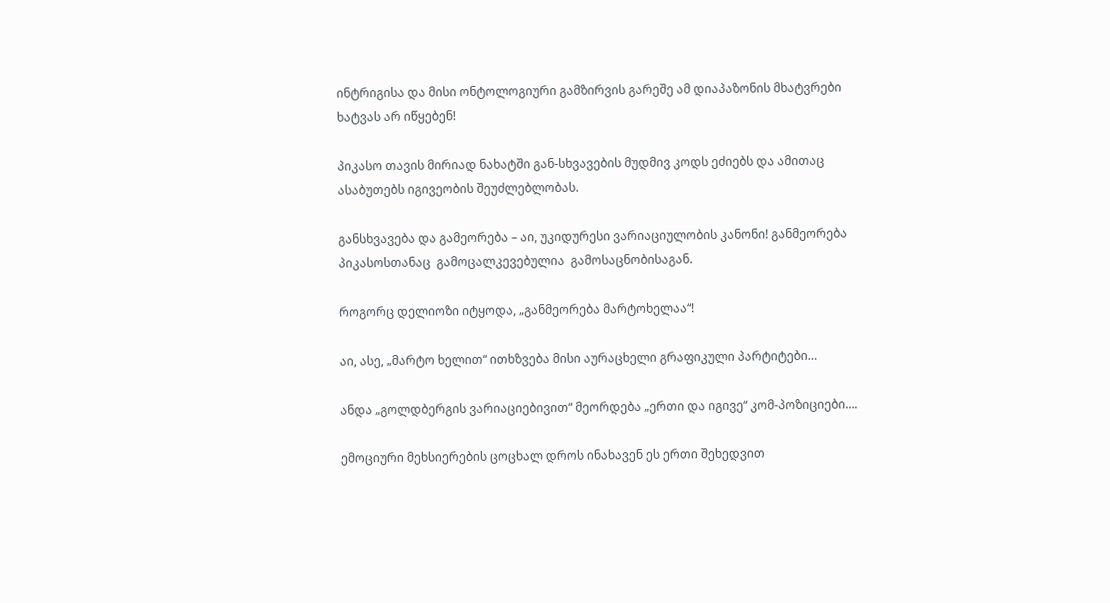ინტრიგისა და მისი ონტოლოგიური გამზირვის გარეშე ამ დიაპაზონის მხატვრები ხატვას არ იწყებენ!

პიკასო თავის მირიად ნახატში გან-სხვავების მუდმივ კოდს ეძიებს და ამითაც ასაბუთებს იგივეობის შეუძლებლობას.

განსხვავება და გამეორება – აი, უკიდურესი ვარიაციულობის კანონი! განმეორება პიკასოსთანაც  გამოცალკევებულია  გამოსაცნობისაგან.

როგორც დელიოზი იტყოდა, „განმეორება მარტოხელაა“!

აი, ასე, „მარტო ხელით“ ითხზვება მისი აურაცხელი გრაფიკული პარტიტები…

ანდა „გოლდბერგის ვარიაციებივით“ მეორდება „ერთი და იგივე“ კომ-პოზიციები….

ემოციური მეხსიერების ცოცხალ დროს ინახავენ ეს ერთი შეხედვით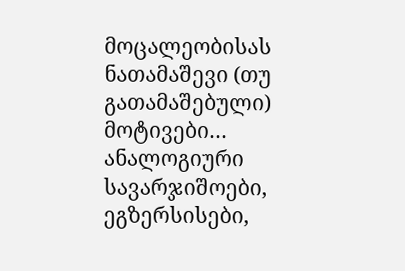მოცალეობისას ნათამაშევი (თუ გათამაშებული) მოტივები… ანალოგიური სავარჯიშოები, ეგზერსისები,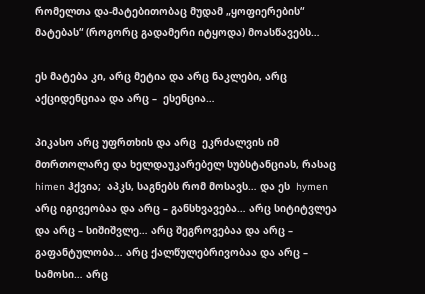რომელთა და-მატებითობაც მუდამ „ყოფიერების“ მატებას“ (როგორც გადამერი იტყოდა) მოასწავებს…

ეს მატება კი, არც მეტია და არც ნაკლები, არც აქციდენციაა და არც –  ესენცია…

პიკასო არც უფრთხის და არც  ეკრძალვის იმ მთრთოლარე და ხელდაუკარებელ სუბსტანციას, რასაც himen ჰქვია;  აპკს, საგნებს რომ მოსავს… და ეს  hymen არც იგივეობაა და არც – განსხვავება… არც სიტიტვლეა და არც – სიშიშვლე… არც შეგროვებაა და არც – გაფანტულობა… არც ქალწულებრივობაა და არც – სამოსი… არც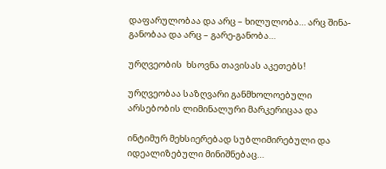დაფარულობაა და არც – ხილულობა… არც შინა-განობაა და არც – გარე-განობა…

ურღვეობის  ხსოვნა თავისას აკეთებს!

ურღვეობაა საზღვარი განმხოლოებული არსებობის ლიმინალური მარკერიცაა და

ინტიმურ მეხსიერებად სუბლიმირებული და იდეალიზებული მინიშნებაც…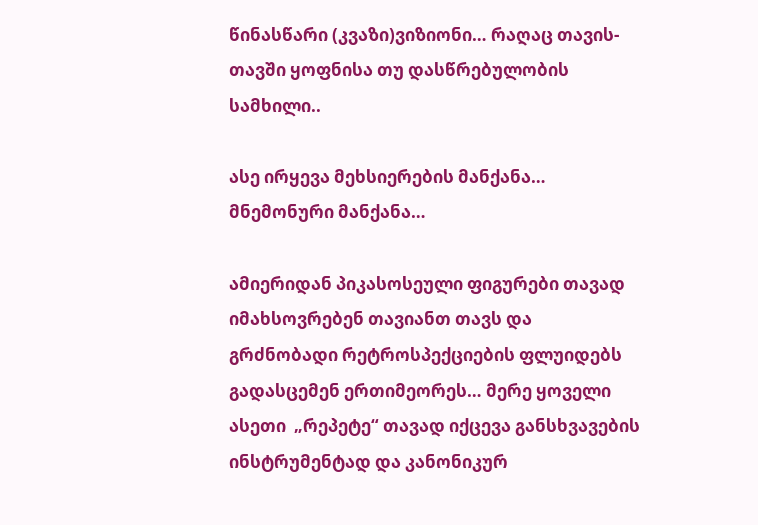წინასწარი (კვაზი)ვიზიონი… რაღაც თავის-თავში ყოფნისა თუ დასწრებულობის სამხილი..

ასე ირყევა მეხსიერების მანქანა… მნემონური მანქანა…

ამიერიდან პიკასოსეული ფიგურები თავად იმახსოვრებენ თავიანთ თავს და გრძნობადი რეტროსპექციების ფლუიდებს გადასცემენ ერთიმეორეს… მერე ყოველი ასეთი  „რეპეტე“ თავად იქცევა განსხვავების ინსტრუმენტად და კანონიკურ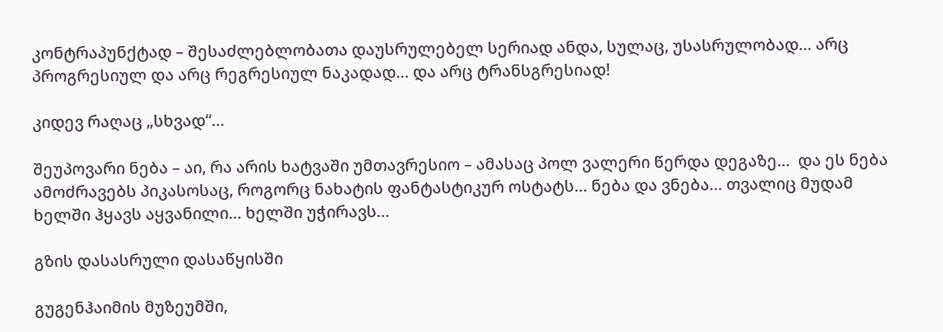კონტრაპუნქტად – შესაძლებლობათა დაუსრულებელ სერიად ანდა, სულაც, უსასრულობად… არც პროგრესიულ და არც რეგრესიულ ნაკადად… და არც ტრანსგრესიად!

კიდევ რაღაც „სხვად“…

შეუპოვარი ნება – აი, რა არის ხატვაში უმთავრესიო – ამასაც პოლ ვალერი წერდა დეგაზე…  და ეს ნება ამოძრავებს პიკასოსაც, როგორც ნახატის ფანტასტიკურ ოსტატს… ნება და ვნება… თვალიც მუდამ ხელში ჰყავს აყვანილი… ხელში უჭირავს…

გზის დასასრული დასაწყისში

გუგენჰაიმის მუზეუმში,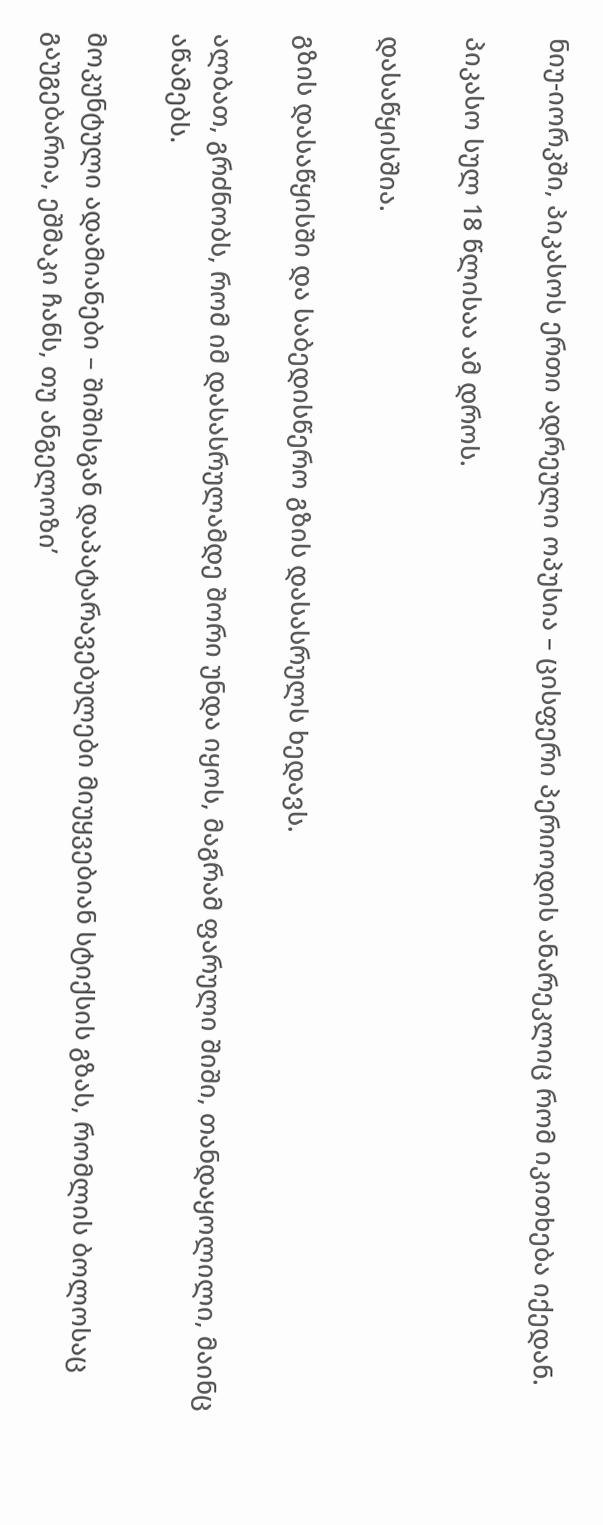ნიუ-იორკში, პიკასოს ერთი ადრეული ოპუსია – ცისფერი პერიოდის ანარეკლიც რომ იკითხება იქედან.

პიკასო სულ 18 წლისაა ამ დროს.

დასაწყისშია.

გზის დასაწყისში და საბედისწერო გზის დასასრულს ხედავს.

ალბათ, გრძნობს, რომ იმ დასასრულამდე შორი უნდა იყოს, მაგრამ ფარული შიში, თანდაყოლილი, მაინც აწამებს.

მოკუნტული ადამიანები – შიშისგან დაპატარავებულები მიუყვებიან სტიქსის გზას, რომლის ბოლოსაც გაუგებარია, ეშმაკი ჩანს, თუ ანგელოზი’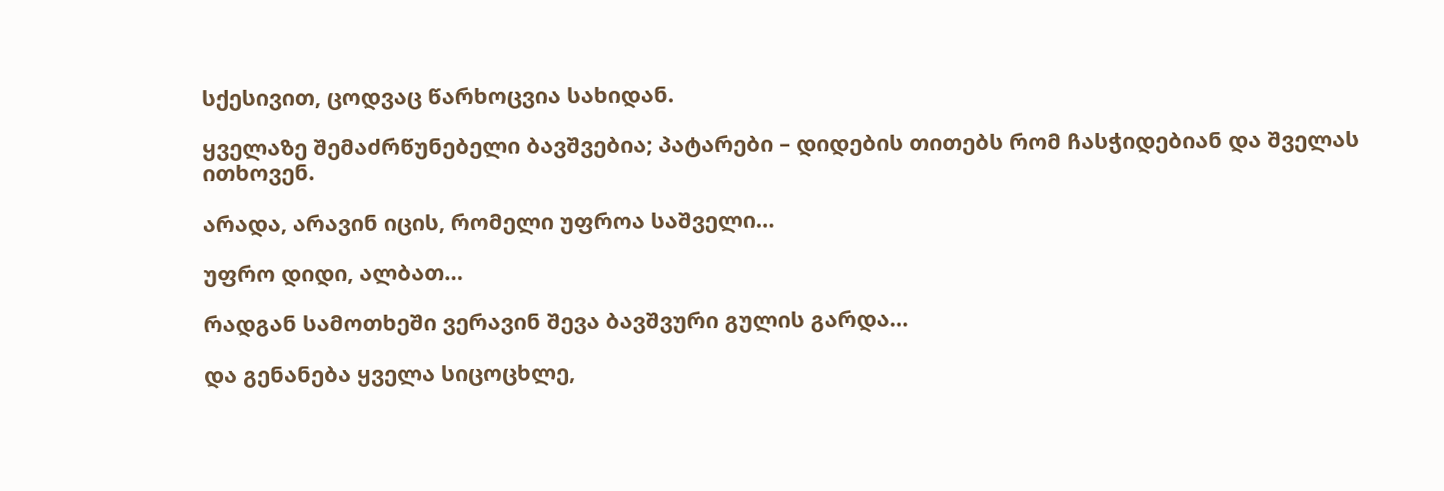სქესივით, ცოდვაც წარხოცვია სახიდან.

ყველაზე შემაძრწუნებელი ბავშვებია; პატარები – დიდების თითებს რომ ჩასჭიდებიან და შველას ითხოვენ.

არადა, არავინ იცის, რომელი უფროა საშველი…

უფრო დიდი, ალბათ…

რადგან სამოთხეში ვერავინ შევა ბავშვური გულის გარდა…

და გენანება ყველა სიცოცხლე,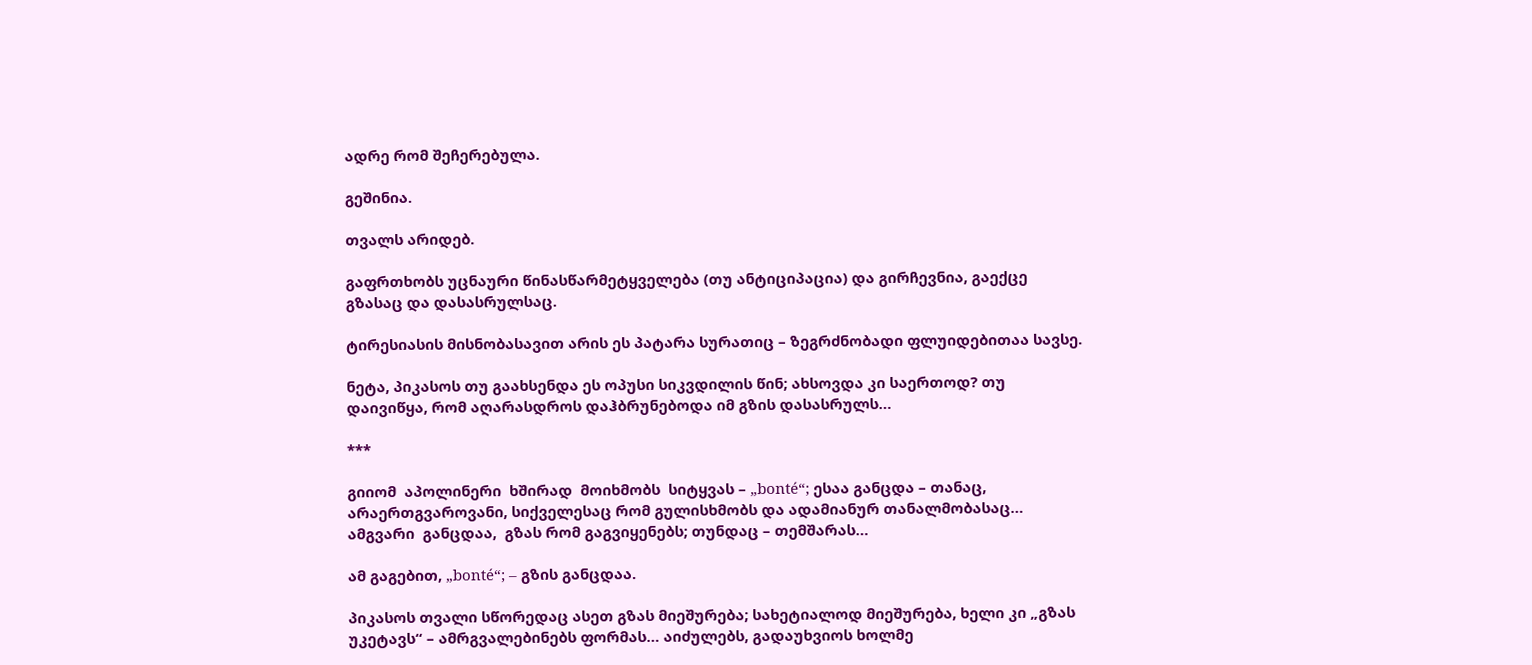ადრე რომ შეჩერებულა.

გეშინია.

თვალს არიდებ.

გაფრთხობს უცნაური წინასწარმეტყველება (თუ ანტიციპაცია) და გირჩევნია, გაექცე გზასაც და დასასრულსაც.

ტირესიასის მისნობასავით არის ეს პატარა სურათიც – ზეგრძნობადი ფლუიდებითაა სავსე.

ნეტა, პიკასოს თუ გაახსენდა ეს ოპუსი სიკვდილის წინ; ახსოვდა კი საერთოდ? თუ დაივიწყა, რომ აღარასდროს დაჰბრუნებოდა იმ გზის დასასრულს…

***

გიიომ  აპოლინერი  ხშირად  მოიხმობს  სიტყვას – „bonté“; ესაა განცდა – თანაც, არაერთგვაროვანი, სიქველესაც რომ გულისხმობს და ადამიანურ თანალმობასაც… ამგვარი  განცდაა,  გზას რომ გაგვიყენებს; თუნდაც – თემშარას…

ამ გაგებით, „bonté“; – გზის განცდაა.

პიკასოს თვალი სწორედაც ასეთ გზას მიეშურება; სახეტიალოდ მიეშურება, ხელი კი „გზას უკეტავს“ – ამრგვალებინებს ფორმას… აიძულებს, გადაუხვიოს ხოლმე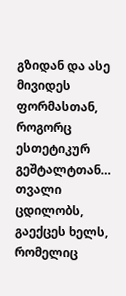გზიდან და ასე მივიდეს ფორმასთან, როგორც ესთეტიკურ გეშტალტთან… თვალი ცდილობს, გაექცეს ხელს, რომელიც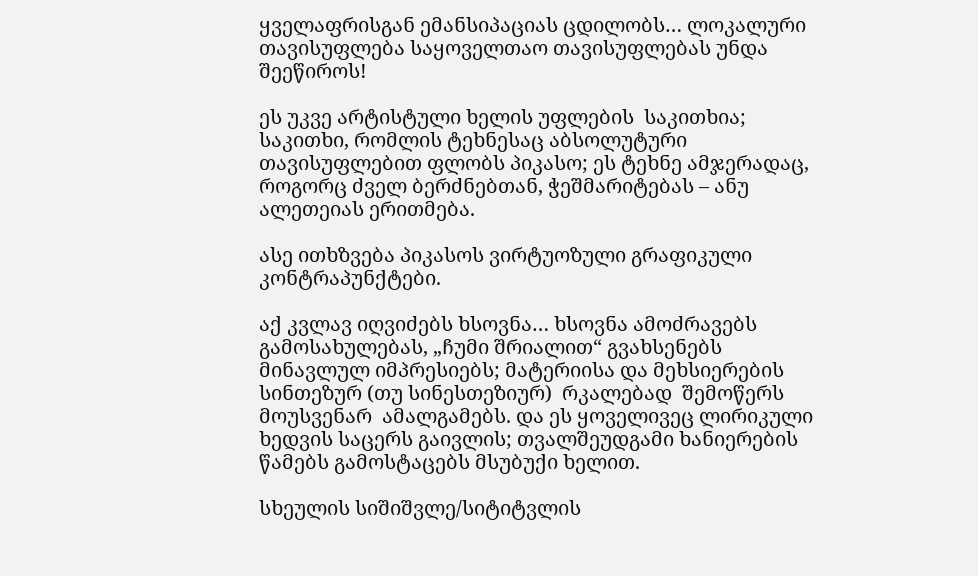ყველაფრისგან ემანსიპაციას ცდილობს… ლოკალური თავისუფლება საყოველთაო თავისუფლებას უნდა შეეწიროს!

ეს უკვე არტისტული ხელის უფლების  საკითხია; საკითხი, რომლის ტეხნესაც აბსოლუტური თავისუფლებით ფლობს პიკასო; ეს ტეხნე ამჯერადაც, როგორც ძველ ბერძნებთან, ჭეშმარიტებას – ანუ ალეთეიას ერითმება.

ასე ითხზვება პიკასოს ვირტუოზული გრაფიკული კონტრაპუნქტები.

აქ კვლავ იღვიძებს ხსოვნა… ხსოვნა ამოძრავებს გამოსახულებას, „ჩუმი შრიალით“ გვახსენებს მინავლულ იმპრესიებს; მატერიისა და მეხსიერების სინთეზურ (თუ სინესთეზიურ)  რკალებად  შემოწერს  მოუსვენარ  ამალგამებს. და ეს ყოველივეც ლირიკული ხედვის საცერს გაივლის; თვალშეუდგამი ხანიერების წამებს გამოსტაცებს მსუბუქი ხელით.

სხეულის სიშიშვლე/სიტიტვლის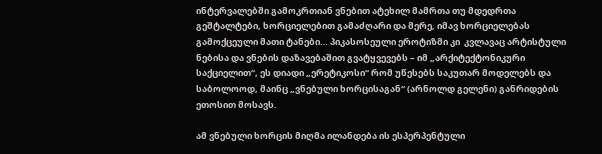ინტერვალებში გამოკრთიან ვნებით ატეხილ მამრთა თუ მდედრთა გეშტალტები, ხორციელებით გამაძღარი და მერე, იმავ ხორციელებას გამოქცეული მათი ტანები… პიკასოსეული ეროტიზმი კი  კვლავაც არტისტული ნებისა და ვნების დაზავებაშით გვატყვევებს – იმ „არქიტექტონიკური საქციელით“, ეს დიადი „ერეტიკოსი“ რომ უწესებს საკუთარ მოდელებს და საბოლოოდ, მაინც „ვნებული ხორცისაგან“ (არნოლდ გელენი) განრიდების ეთოსით მოსავს.

ამ ვნებული ხორცის მიღმა ილანდება ის ესპერპენტული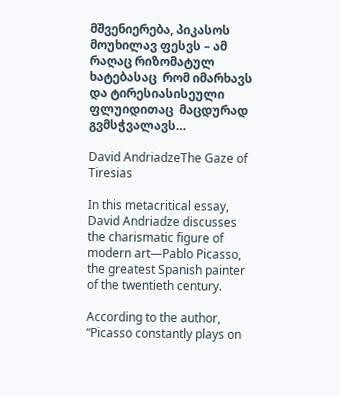მშვენიერება, პიკასოს მოუხილავ ფესვს – ამ რაღაც რიზომატულ ხატებასაც  რომ იმარხავს  და ტირესიასისეული ფლუიდითაც  მაცდურად გვმსჭვალავს…

David AndriadzeThe Gaze of Tiresias

In this metacritical essay, David Andriadze discusses the charismatic figure of modern art—Pablo Picasso, the greatest Spanish painter of the twentieth century.

According to the author, “Picasso constantly plays on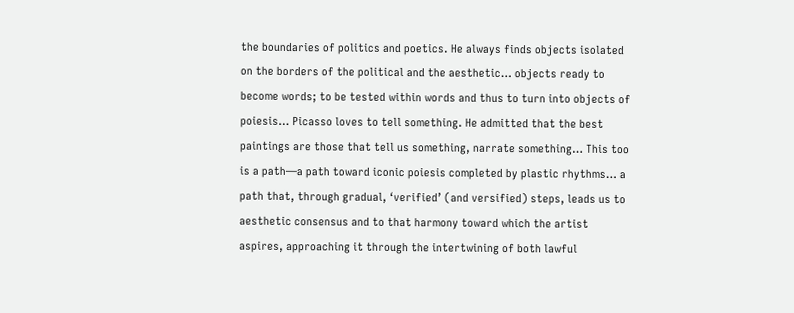the boundaries of politics and poetics. He always finds objects isolated on the borders of the political and the aesthetic… objects ready to become words; to be tested within words and thus to turn into objects of poiesis… Picasso loves to tell something. He admitted that the best paintings are those that tell us something, narrate something… This too is a path—a path toward iconic poiesis completed by plastic rhythms… a path that, through gradual, ‘verified’ (and versified) steps, leads us to aesthetic consensus and to that harmony toward which the artist aspires, approaching it through the intertwining of both lawful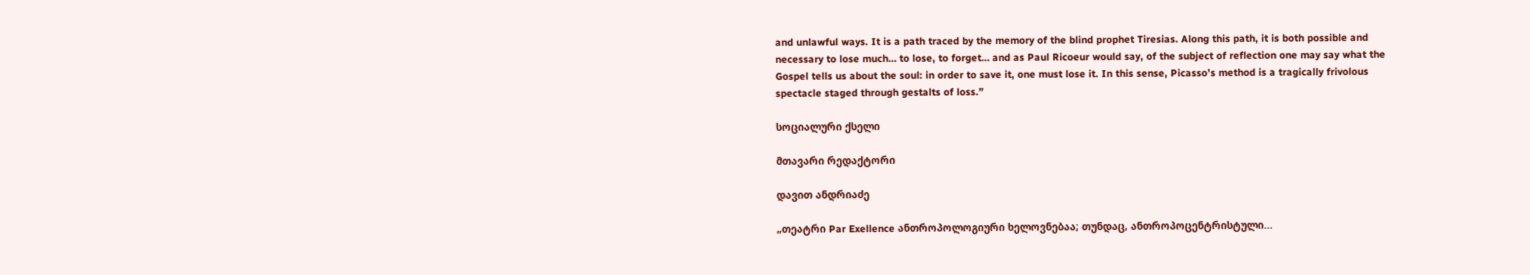and unlawful ways. It is a path traced by the memory of the blind prophet Tiresias. Along this path, it is both possible and necessary to lose much… to lose, to forget… and as Paul Ricoeur would say, of the subject of reflection one may say what the Gospel tells us about the soul: in order to save it, one must lose it. In this sense, Picasso’s method is a tragically frivolous spectacle staged through gestalts of loss.”

სოციალური ქსელი

მთავარი რედაქტორი

დავით ანდრიაძე

„თეატრი Par Exellence ანთროპოლოგიური ხელოვნებაა; თუნდაც, ანთროპოცენტრისტული...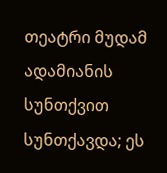თეატრი მუდამ ადამიანის სუნთქვით სუნთქავდა; ეს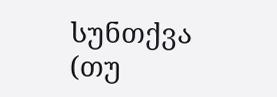სუნთქვა (თუ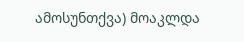ამოსუნთქვა) მოაკლდა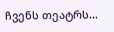ჩვენს თეატრს…